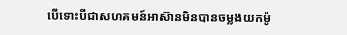បើទោះបីជាសហគមន៍អាស៊ានមិនបានចម្លងយកម៉ូ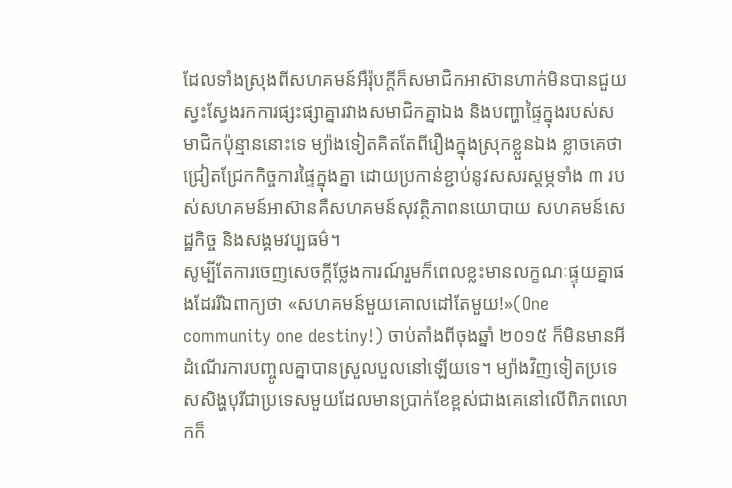ដែលទាំងស្រុងពីសហគមន៍អឺរ៉ុបក្តីក៏សមាជិកអាស៊ានហាក់មិនបានជួយស្វះស្វែងរកការផ្សះផ្សាគ្នារវាងសមាជិកគ្នាឯង និងបញ្ហាផ្ទៃក្នុងរបស់សមាជិកប៉ុន្មាននោះទេ ម្យ៉ាងទៀតគិតតែពីរឿងក្នុងស្រុកខ្លួនឯង ខ្លាចគេថាជ្រៀតជ្រែកកិច្ចការផ្ទៃក្នុងគ្នា ដោយប្រកាន់ខ្ជាប់នូវសសរស្តម្ភទាំង ៣ របស់សហគមន៍អាស៊ានគឺសហគមន៍សុវត្ថិភាពនយោបាយ សហគមន៍សេដ្ឋកិច្ច និងសង្គមវប្បធម៌។
សូម្បីតែការចេញសេចក្តីថ្លែងការណ៍រួមក៏ពេលខ្លះមានលក្ខណៈផ្ទុយគ្នាផងដែររីឯពាក្យថា «សហគមន៍មួយគោលដៅតែមួយ!»(One community one destiny!) ចាប់តាំងពីចុងឆ្នាំ ២០១៥ ក៏មិនមានអីដំណើរការបញ្ចូលគ្នាបានស្រួលបួលនៅឡើយទេ។ ម្យ៉ាងវិញទៀតប្រទេសសិង្ហបុរីជាប្រទេសមួយដែលមានប្រាក់ខែខ្ពស់ជាងគេនៅលើពិភពលោកក៏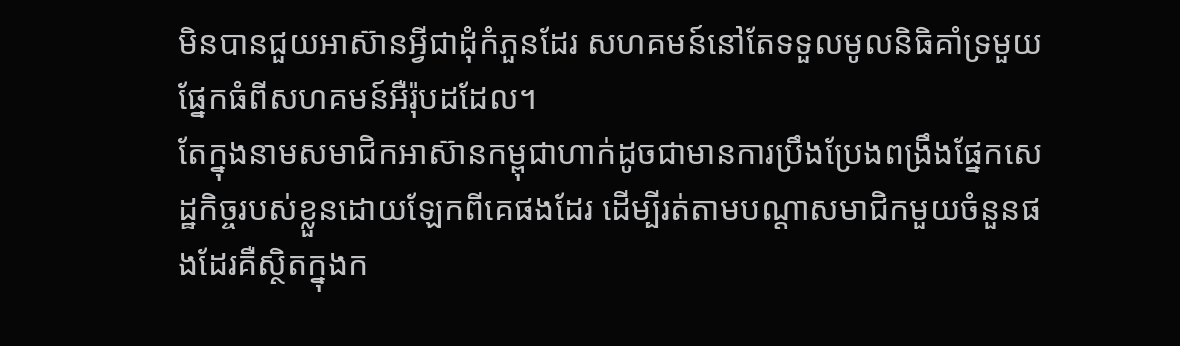មិនបានជួយអាស៊ានអ្វីជាដុំកំភួនដែរ សហគមន៍នៅតែទទួលមូលនិធិគាំទ្រមួយផ្នែកធំពីសហគមន៍អឺរ៉ុបដដែល។
តែក្នុងនាមសមាជិកអាស៊ានកម្ពុជាហាក់ដូចជាមានការប្រឹងប្រែងពង្រឹងផ្នែកសេដ្ឋកិច្ចរបស់ខ្លួនដោយឡែកពីគេផងដែរ ដើម្បីរត់តាមបណ្តាសមាជិកមួយចំនួនផងដែរគឺស្ថិតក្នុងក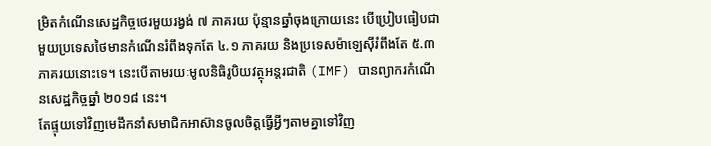ម្រិតកំណើនសេដ្ឋកិច្ចថេរមួយរង្វង់ ៧ ភាគរយ ប៉ុន្មានឆ្នាំចុងក្រោយនេះ បើប្រៀបធៀបជាមួយប្រទេសថៃមានកំណើនរំពឹងទុកតែ ៤.១ ភាគរយ និងប្រទេសម៉ាឡេស៊ីរំពឹងតែ ៥.៣ ភាគរយនោះទេ។ នេះបើតាមរយៈមូលនិធិរូបិយវត្ថុអន្តរជាតិ (IMF) បានព្យាករកំណើនសេដ្ឋកិច្ចឆ្នាំ ២០១៨ នេះ។
តែផ្ទុយទៅវិញមេដឹកនាំសមាជិកអាស៊ានចូលចិត្តធ្វើអ្វីៗតាមគ្នាទៅវិញ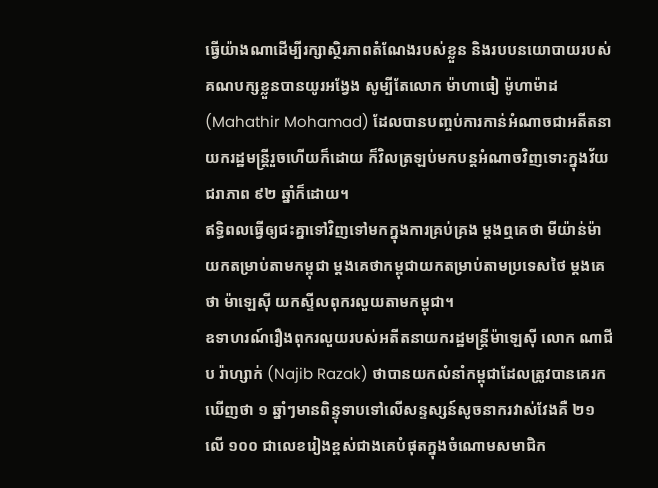ធ្វើយ៉ាងណាដើម្បីរក្សាស្ថិរភាពតំណែងរបស់ខ្លួន និងរបបនយោបាយរបស់គណបក្សខ្លួនបានយូរអង្វែង សូម្បីតែលោក ម៉ាហាធៀ ម៉ូហាម៉ាដ (Mahathir Mohamad) ដែលបានបញ្ចប់ការកាន់អំណាចជាអតីតនាយករដ្ឋមន្ត្រីរួចហើយក៏ដោយ ក៏វិលត្រឡប់មកបន្តអំណាចវិញទោះក្នុងវ័យជរាភាព ៩២ ឆ្នាំក៏ដោយ។
ឥទ្ធិពលធ្វើឲ្យជះគ្នាទៅវិញទៅមកក្នុងការគ្រប់គ្រង ម្តងឮគេថា មីយ៉ាន់ម៉ា យកតម្រាប់តាមកម្ពុជា ម្តងគេថាកម្ពុជាយកតម្រាប់តាមប្រទេសថៃ ម្តងគេថា ម៉ាឡេស៊ី យកស្ទីលពុករលួយតាមកម្ពុជា។
ឧទាហរណ៍រឿងពុករលួយរបស់អតីតនាយករដ្ឋមន្ត្រីម៉ាឡេស៊ី លោក ណាជីប រ៉ាហ្សាក់ (Najib Razak) ថាបានយកលំនាំកម្ពុជាដែលត្រូវបានគេរកឃើញថា ១ ឆ្នាំៗមានពិន្ទុទាបទៅលើសន្ទស្សន៍សូចនាករវាស់វែងគឺ ២១ លើ ១០០ ជាលេខរៀងខ្ពស់ជាងគេបំផុតក្នុងចំណោមសមាជិក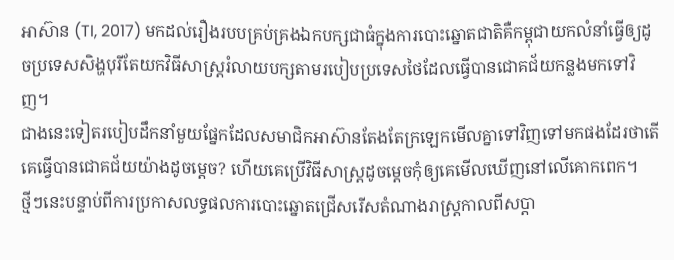អាស៊ាន (TI, 2017) មកដល់រឿងរបបគ្រប់គ្រងឯកបក្សជាធំក្នុងការបោះឆ្នោតជាតិគឺកម្ពុជាយកលំនាំធ្វើឲ្យដូចប្រទេសសិង្ហបុរីតែយកវិធីសាស្ត្ររំលាយបក្សតាមរបៀបប្រទេសថៃដែលធ្វើបានជោគជ័យកន្លងមកទៅវិញ។
ជាងនេះទៀតរបៀបដឹកនាំមួយផ្នែកដែលសមាជិកអាស៊ានតែងតែក្រឡេកមើលគ្នាទៅវិញទៅមកផងដែរថាតើគេធ្វើបានជោគជ័យយ៉ាងដូចម្តេច? ហើយគេប្រើវិធីសាស្ត្រដូចម្តេចកុំឲ្យគេមើលឃើញនៅលើគោកពេក។
ថ្មីៗនេះបន្ទាប់ពីការប្រកាសលទ្ធផលការបោះឆ្នោតជ្រើសរើសតំណាងរាស្ត្រកាលពីសប្តា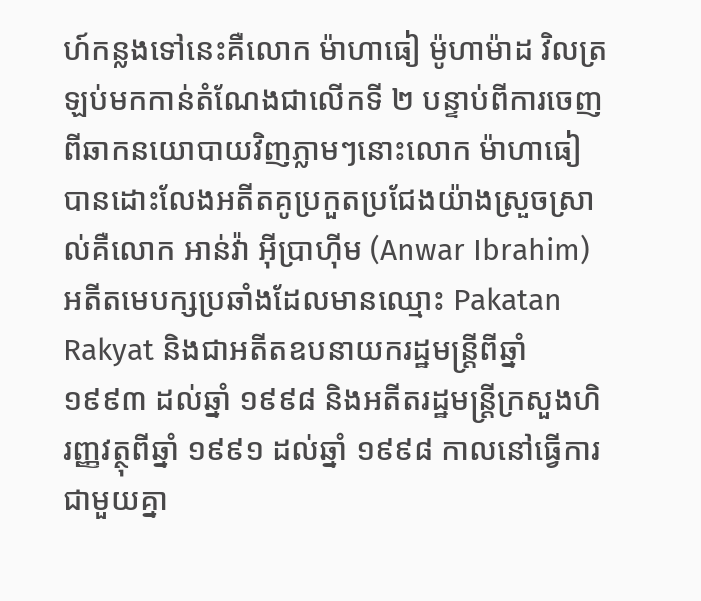ហ៍កន្លងទៅនេះគឺលោក ម៉ាហាធៀ ម៉ូហាម៉ាដ វិលត្រឡប់មកកាន់តំណែងជាលើកទី ២ បន្ទាប់ពីការចេញពីឆាកនយោបាយវិញភ្លាមៗនោះលោក ម៉ាហាធៀ បានដោះលែងអតីតគូប្រកួតប្រជែងយ៉ាងស្រួចស្រាល់គឺលោក អាន់វ៉ា អ៊ីប្រាហ៊ីម (Anwar Ibrahim) អតីតមេបក្សប្រឆាំងដែលមានឈ្មោះ Pakatan Rakyat និងជាអតីតឧបនាយករដ្ឋមន្ត្រីពីឆ្នាំ ១៩៩៣ ដល់ឆ្នាំ ១៩៩៨ និងអតីតរដ្ឋមន្ត្រីក្រសួងហិរញ្ញវត្ថុពីឆ្នាំ ១៩៩១ ដល់ឆ្នាំ ១៩៩៨ កាលនៅធ្វើការជាមួយគ្នា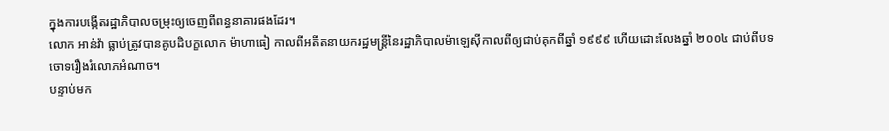ក្នុងការបង្កើតរដ្ឋាភិបាលចម្រុះឲ្យចេញពីពន្ធនាគារផងដែរ។
លោក អាន់វ៉ា ធ្លាប់ត្រូវបានគូបដិបក្ខលោក ម៉ាហាធៀ កាលពីអតីតនាយករដ្ឋមន្ត្រីនៃរដ្ឋាភិបាលម៉ាឡេស៊ីកាលពីឲ្យជាប់គុកពីឆ្នាំ ១៩៩៩ ហើយដោះលែងឆ្នាំ ២០០៤ ជាប់ពីបទចោទរឿងរំលោភអំណាច។
បន្ទាប់មក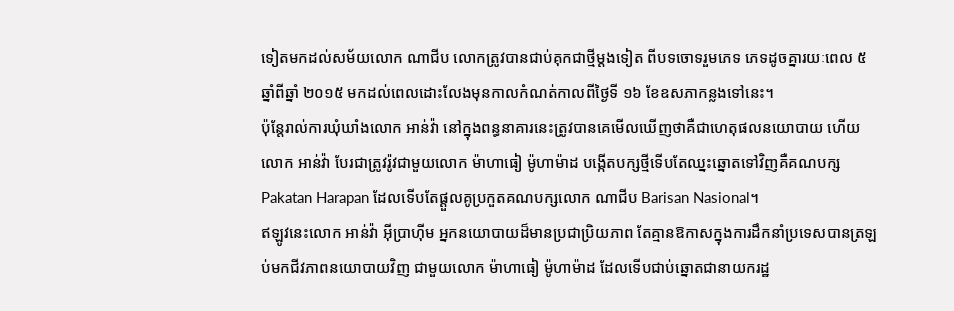ទៀតមកដល់សម័យលោក ណាជីប លោកត្រូវបានជាប់គុកជាថ្មីម្តងទៀត ពីបទចោទរួមភេទ ភេទដូចគ្នារយៈពេល ៥ ឆ្នាំពីឆ្នាំ ២០១៥ មកដល់ពេលដោះលែងមុនកាលកំណត់កាលពីថ្ងៃទី ១៦ ខែឧសភាកន្លងទៅនេះ។
ប៉ុន្តែរាល់ការឃុំឃាំងលោក អាន់វ៉ា នៅក្នុងពន្ធនាគារនេះត្រូវបានគេមើលឃើញថាគឺជាហេតុផលនយោបាយ ហើយលោក អាន់វ៉ា បែរជាត្រូវរ៉ូវជាមួយលោក ម៉ាហាធៀ ម៉ូហាម៉ាដ បង្កើតបក្សថ្មីទើបតែឈ្នះឆ្នោតទៅវិញគឺគណបក្ស Pakatan Harapan ដែលទើបតែផ្តួលគូប្រកួតគណបក្សលោក ណាជីប Barisan Nasional។
ឥឡូវនេះលោក អាន់វ៉ា អ៊ីប្រាហ៊ីម អ្នកនយោបាយដ៏មានប្រជាប្រិយភាព តែគ្មានឱកាសក្នុងការដឹកនាំប្រទេសបានត្រឡប់មកជីវភាពនយោបាយវិញ ជាមួយលោក ម៉ាហាធៀ ម៉ូហាម៉ាដ ដែលទើបជាប់ឆ្នោតជានាយករដ្ឋ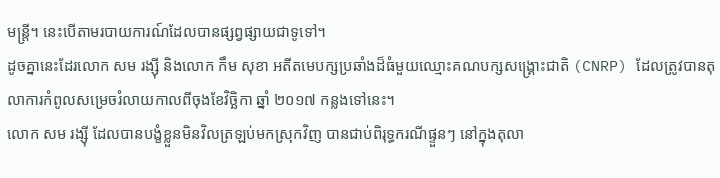មន្ត្រី។ នេះបើតាមរបាយការណ៍ដែលបានផ្សព្វផ្សាយជាទូទៅ។
ដូចគ្នានេះដែរលោក សម រង្ស៊ី និងលោក កឹម សុខា អតីតមេបក្សប្រឆាំងដ៏ធំមួយឈ្មោះគណបក្សសង្គ្រោះជាតិ (CNRP) ដែលត្រូវបានតុលាការកំពូលសម្រេចរំលាយកាលពីចុងខែវិច្ឆិកា ឆ្នាំ ២០១៧ កន្លងទៅនេះ។
លោក សម រង្ស៊ី ដែលបានបង្ខំខ្លួនមិនវិលត្រឡប់មកស្រុកវិញ បានជាប់ពិរុទ្ធករណីផ្ទួនៗ នៅក្នុងតុលា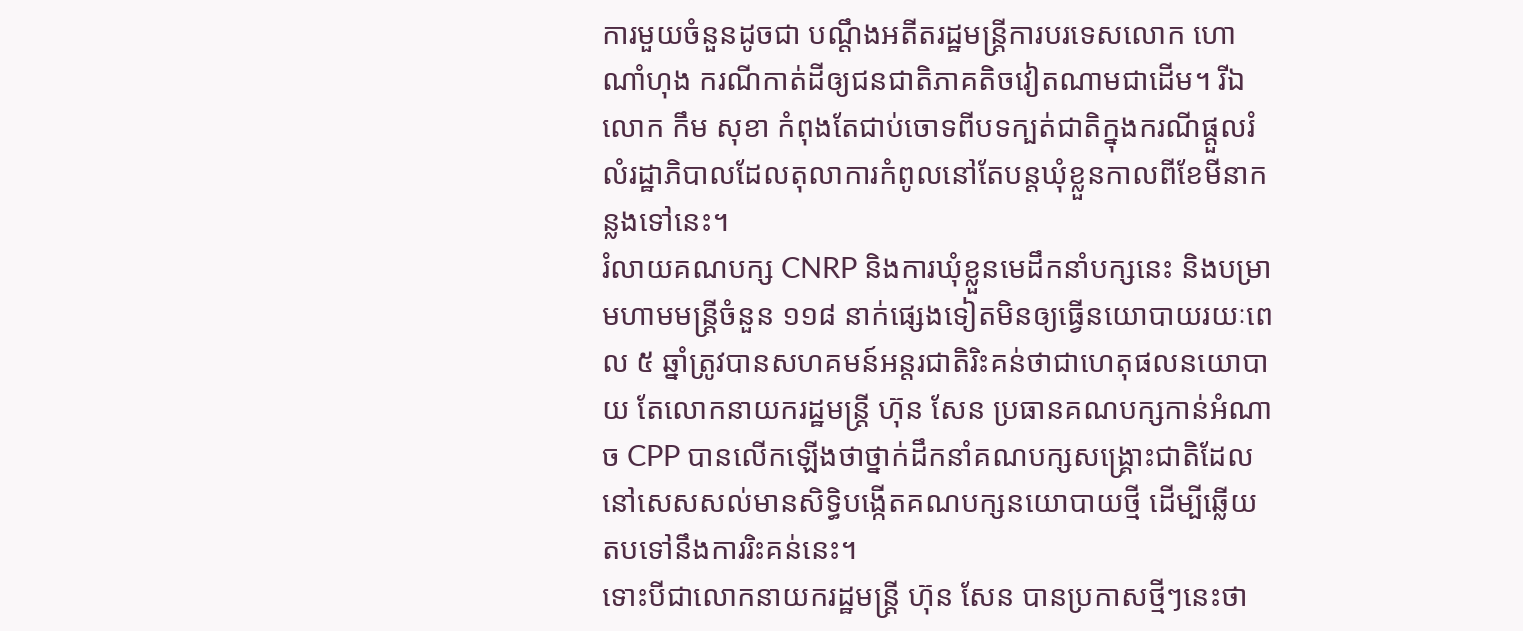ការមួយចំនួនដូចជា បណ្តឹងអតីតរដ្ឋមន្ត្រីការបរទេសលោក ហោ ណាំហុង ករណីកាត់ដីឲ្យជនជាតិភាគតិចវៀតណាមជាដើម។ រីឯលោក កឹម សុខា កំពុងតែជាប់ចោទពីបទក្បត់ជាតិក្នុងករណីផ្តួលរំលំរដ្ឋាភិបាលដែលតុលាការកំពូលនៅតែបន្តឃុំខ្លួនកាលពីខែមីនាកន្លងទៅនេះ។
រំលាយគណបក្ស CNRP និងការឃុំខ្លួនមេដឹកនាំបក្សនេះ និងបម្រាមហាមមន្ត្រីចំនួន ១១៨ នាក់ផ្សេងទៀតមិនឲ្យធ្វើនយោបាយរយៈពេល ៥ ឆ្នាំត្រូវបានសហគមន៍អន្តរជាតិរិះគន់ថាជាហេតុផលនយោបាយ តែលោកនាយករដ្ឋមន្ត្រី ហ៊ុន សែន ប្រធានគណបក្សកាន់អំណាច CPP បានលើកឡើងថាថ្នាក់ដឹកនាំគណបក្សសង្គ្រោះជាតិដែលនៅសេសសល់មានសិទ្ធិបង្កើតគណបក្សនយោបាយថ្មី ដើម្បីឆ្លើយតបទៅនឹងការរិះគន់នេះ។
ទោះបីជាលោកនាយករដ្ឋមន្ត្រី ហ៊ុន សែន បានប្រកាសថ្មីៗនេះថា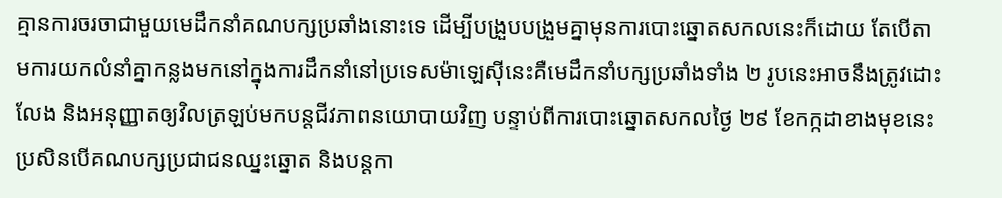គ្មានការចរចាជាមួយមេដឹកនាំគណបក្សប្រឆាំងនោះទេ ដើម្បីបង្រួបបង្រួមគ្នាមុនការបោះឆ្នោតសកលនេះក៏ដោយ តែបើតាមការយកលំនាំគ្នាកន្លងមកនៅក្នុងការដឹកនាំនៅប្រទេសម៉ាឡេស៊ីនេះគឺមេដឹកនាំបក្សប្រឆាំងទាំង ២ រូបនេះអាចនឹងត្រូវដោះលែង និងអនុញ្ញាតឲ្យវិលត្រឡប់មកបន្តជីវភាពនយោបាយវិញ បន្ទាប់ពីការបោះឆ្នោតសកលថ្ងៃ ២៩ ខែកក្កដាខាងមុខនេះប្រសិនបើគណបក្សប្រជាជនឈ្នះឆ្នោត និងបន្តកា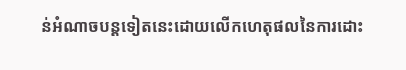ន់អំណាចបន្តទៀតនេះដោយលើកហេតុផលនៃការដោះ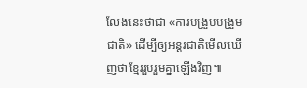លែងនេះថាជា «ការបង្រួបបង្រួមជាតិ» ដើម្បីឲ្យអន្តរជាតិមើលឃើញថាខ្មែររួបរួមគ្នាឡើងវិញ៕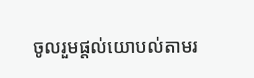ចូលរួមផ្តល់យោបល់តាមរ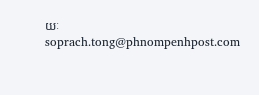យៈ soprach.tong@phnompenhpost.com